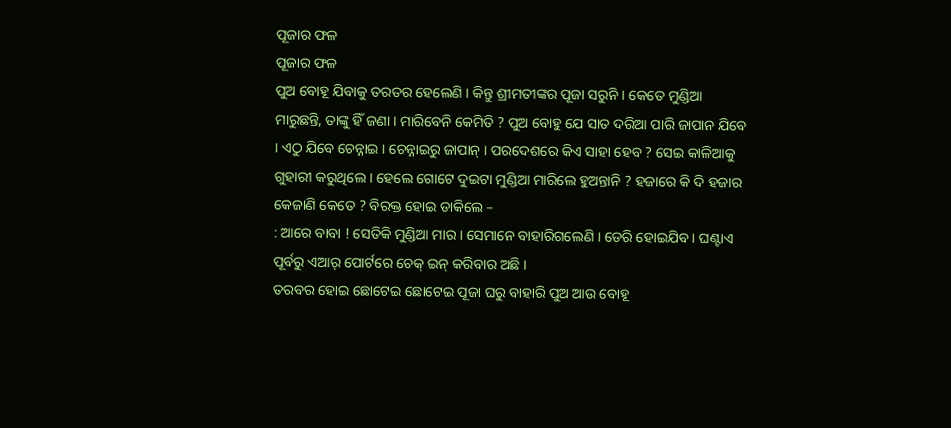ପୂଜାର ଫଳ
ପୂଜାର ଫଳ
ପୁଅ ବୋହୂ ଯିବାକୁ ତରତର ହେଲେଣି । କିନ୍ତୁ ଶ୍ରୀମତୀଙ୍କର ପୂଜା ସରୁନି । କେତେ ମୁଣ୍ଡିଆ ମାରୁଛନ୍ତି, ତାଙ୍କୁ ହିଁ ଜଣା । ମାରିବେନି କେମିତି ? ପୁଅ ବୋହୁ ଯେ ସାତ ଦରିଆ ପାରି ଜାପାନ ଯିବେ । ଏଠୁ ଯିବେ ଚେନ୍ନାଇ । ଚେନ୍ନାଇରୁ ଜାପାନ୍ । ପରଦେଶରେ କିଏ ସାହା ହେବ ? ସେଇ କାଳିଆକୁ ଗୁହାରୀ କରୁଥିଲେ । ହେଲେ ଗୋଟେ ଦୁଇଟା ମୁଣ୍ଡିଆ ମାରିଲେ ହୁଅନ୍ତାନି ? ହଜାରେ କି ଦି ହଜାର କେଜାଣି କେତେ ? ବିରକ୍ତ ହୋଇ ଡାକିଲେ –
: ଆରେ ବାବା ! ସେତିକି ମୁଣ୍ଡିଆ ମାର । ସେମାନେ ବାହାରିଗଲେଣି । ଡେରି ହୋଇଯିବ । ଘଣ୍ଟାଏ ପୂର୍ବରୁ ଏଆର୍ ପୋର୍ଟରେ ଚେକ୍ ଇନ୍ କରିବାର ଅଛି ।
ତରବର ହୋଇ ଛୋଟେଇ ଛୋଟେଇ ପୂଜା ଘରୁ ବାହାରି ପୁଅ ଆଉ ବୋହୂ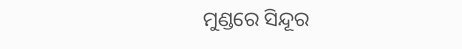ମୁଣ୍ଡରେ ସିନ୍ଦୂର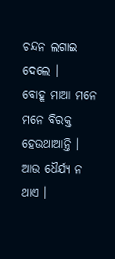ଚନ୍ଦନ ଲଗାଇ ଦେଲେ ।
ବୋହୂ ମାଆ ମନେ ମନେ ବିରକ୍ତ ହେଉଥାଆନ୍ତି । ଆଉ ଧୈର୍ଯ୍ୟ ନ ଥାଏ ।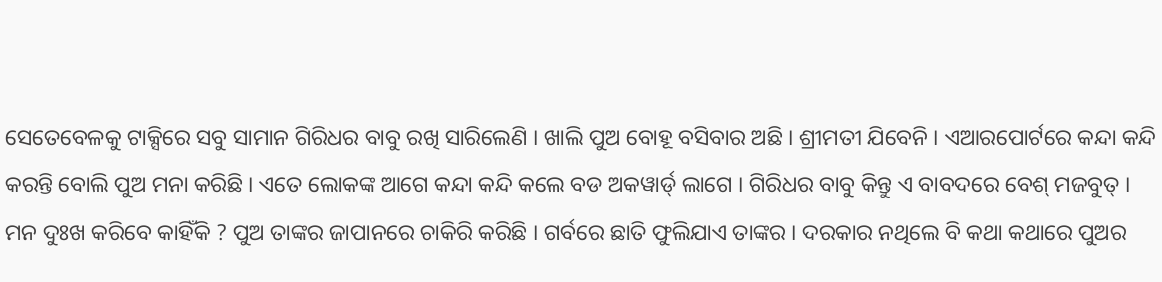ସେତେବେଳକୁ ଟାକ୍ସିରେ ସବୁ ସାମାନ ଗିରିଧର ବାବୁ ରଖି ସାରିଲେଣି । ଖାଲି ପୁଅ ବୋହୂ ବସିବାର ଅଛି । ଶ୍ରୀମତୀ ଯିବେନି । ଏଆରପୋର୍ଟରେ କନ୍ଦା କନ୍ଦି କରନ୍ତି ବୋଲି ପୁଅ ମନା କରିଛି । ଏତେ ଲୋକଙ୍କ ଆଗେ କନ୍ଦା କନ୍ଦି କଲେ ବଡ ଅକୱାର୍ଡ୍ ଲାଗେ । ଗିରିଧର ବାବୁ କିନ୍ତୁ ଏ ବାବଦରେ ବେଶ୍ ମଜବୁତ୍ । ମନ ଦୁଃଖ କରିବେ କାହିଁକି ? ପୁଅ ତାଙ୍କର ଜାପାନରେ ଚାକିରି କରିଛି । ଗର୍ବରେ ଛାତି ଫୁଲିଯାଏ ତାଙ୍କର । ଦରକାର ନଥିଲେ ବି କଥା କଥାରେ ପୁଅର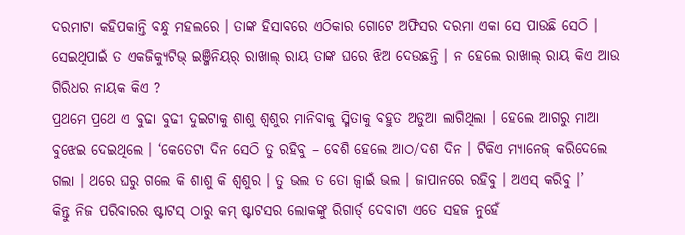ଦରମାଟା କହିପକାନ୍ତି ବନ୍ଧୁ ମହଲରେ । ତାଙ୍କ ହିସାବରେ ଏଠିକାର ଗୋଟେ ଅଫିସର ଦରମା ଏକା ସେ ପାଉଛି ସେଠି । ସେଇଥିପାଇଁ ତ ଏକଜିକ୍ୟୁଟିଭ୍ ଇଞ୍ଜିନିୟର୍ ରାଖାଲ୍ ରାୟ ତାଙ୍କ ଘରେ ଝିଅ ଦେଉଛନ୍ତି । ନ ହେଲେ ରାଖାଲ୍ ରାୟ କିଏ ଆଉ ଗିରିଧର ନାୟକ କିଏ ?
ପ୍ରଥମେ ପ୍ରଥେ ଏ ବୁଢା ବୁଢୀ ଦୁଇଟାକୁ ଶାଶୁ ଶ୍ୱଶୁର ମାନିବାକୁ ସ୍ମିତାକୁ ବହୁତ ଅଡୁଆ ଲାଗିଥିଲା । ହେଲେ ଆଗରୁ ମାଆ ବୁଝେଇ ଦେଇଥିଲେ । ‘କେତେଟା ଦିନ ସେଠି ତୁ ରହିବୁ – ବେଶି ହେଲେ ଆଠ/ଦଶ ଦିନ । ଟିକିଏ ମ୍ୟାନେଜ୍ କରିଦେଲେ ଗଲା । ଥରେ ଘରୁ ଗଲେ କି ଶାଶୁ କି ଶ୍ୱଶୁର । ତୁ ଭଲ ତ ତୋ ଜ୍ୱାଇଁ ଭଲ । ଜାପାନରେ ରହିବୁ । ଅଏସ୍ କରିବୁ ।’
କିନ୍ତୁ ନିଜ ପରିବାରର ଷ୍ଟାଟସ୍ ଠାରୁ କମ୍ ଷ୍ଟାଟସର ଲୋକଙ୍କୁ ରିଗାର୍ଡ୍ ଦେବାଟା ଏତେ ସହଜ ନୁହେଁ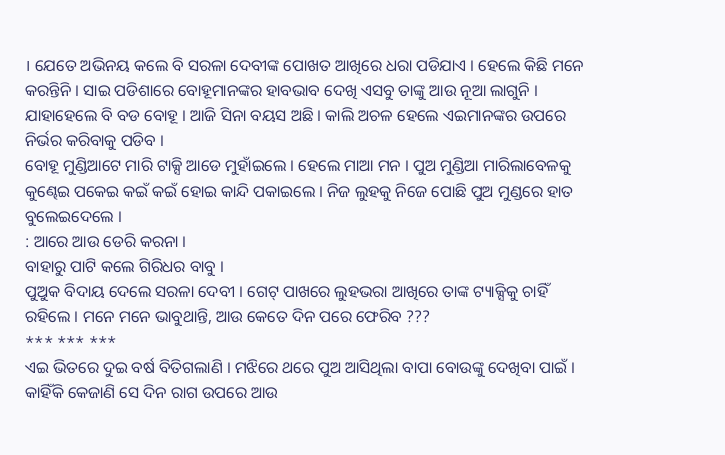। ଯେତେ ଅଭିନୟ କଲେ ବି ସରଳା ଦେବୀଙ୍କ ପୋଖତ ଆଖିରେ ଧରା ପଡିଯାଏ । ହେଲେ କିଛି ମନେ କରନ୍ତିନି । ସାଇ ପଡିଶାରେ ବୋହୂମାନଙ୍କର ହାବଭାବ ଦେଖି ଏସବୁ ତାଙ୍କୁ ଆଉ ନୂଆ ଲାଗୁନି । ଯାହାହେଲେ ବି ବଡ ବୋହୂ । ଆଜି ସିନା ବୟସ ଅଛି । କାଲି ଅଚଳ ହେଲେ ଏଇମାନଙ୍କର ଉପରେ ନିର୍ଭର କରିବାକୁ ପଡିବ ।
ବୋହୂ ମୁଣ୍ଡିଆଟେ ମାରି ଟାକ୍ସି ଆଡେ ମୁହାଁଇଲେ । ହେଲେ ମାଆ ମନ । ପୁଅ ମୁଣ୍ଡିଆ ମାରିଲାବେଳକୁ କୁଣ୍ଢେଇ ପକେଇ କଇଁ କଇଁ ହୋଇ କାନ୍ଦି ପକାଇଲେ । ନିଜ ଲୁହକୁ ନିଜେ ପୋଛି ପୁଅ ମୁଣ୍ଡରେ ହାତ ବୁଲେଇଦେଲେ ।
: ଆରେ ଆଉ ଡେରି କରନା ।
ବାହାରୁ ପାଟି କଲେ ଗିରିଧର ବାବୁ ।
ପୁଅୁକ ବିଦାୟ ଦେଲେ ସରଳା ଦେବୀ । ଗେଟ୍ ପାଖରେ ଲୁହଭରା ଆଖିରେ ତାଙ୍କ ଟ୍ୟାକ୍ସିକୁ ଚାହିଁ ରହିଲେ । ମନେ ମନେ ଭାବୁଥାନ୍ତି, ଆଉ କେତେ ଦିନ ପରେ ଫେରିବ ???
*** *** ***
ଏଇ ଭିତରେ ଦୁଇ ବର୍ଷ ବିତିଗଲାଣି । ମଝିରେ ଥରେ ପୁଅ ଆସିଥିଲା ବାପା ବୋଉଙ୍କୁ ଦେଖିବା ପାଇଁ । କାହିଁକି କେଜାଣି ସେ ଦିନ ରାଗ ଉପରେ ଆଉ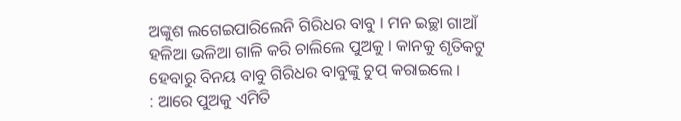ଅଙ୍କୁଶ ଲଗେଇପାରିଲେନି ଗିରିଧର ବାବୁ । ମନ ଇଚ୍ଛା ଗାଆଁ ହଳିଆ ଭଳିଆ ଗାଳି କରି ଚାଲିଲେ ପୁଅକୁ । କାନକୁ ଶୃତିକଟୁ ହେବାରୁ ବିନୟ ବାବୁ ଗିରିଧର ବାବୁଙ୍କୁ ଚୁପ୍ କରାଇଲେ ।
: ଆରେ ପୁଅକୁ ଏମିତି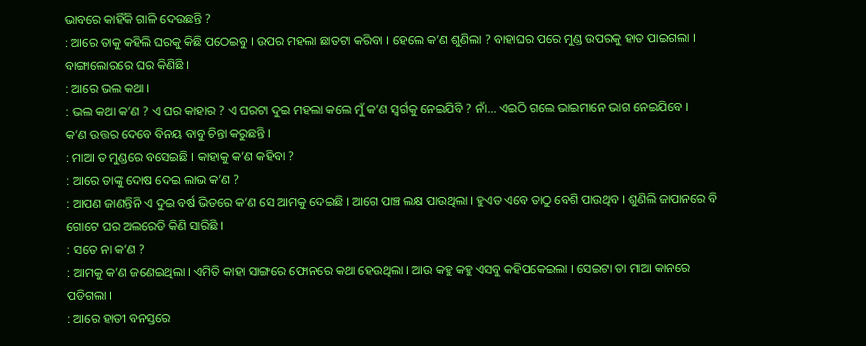ଭାବରେ କାହିଁକି ଗାଳି ଦେଉଛନ୍ତି ?
: ଆରେ ତାକୁ କହିଲି ଘରକୁ କିଛି ପଠେଇବୁ । ଉପର ମହଲା ଛାତଟା କରିବା । ହେଲେ କ’ଣ ଶୁଣିଲା ? ବାହାଘର ପରେ ମୁଣ୍ଡ ଉପରକୁ ହାତ ପାଇଗଲା । ବାଙ୍ଗାଲୋରରେ ଘର କିଣିଛି ।
: ଆରେ ଭଲ କଥା ।
: ଭଲ କଥା କ’ଣ ? ଏ ଘର କାହାର ? ଏ ଘରଟା ଦୁଇ ମହଲା କଲେ ମୁଁ କ’ଣ ସ୍ୱର୍ଗକୁ ନେଇଯିବି ? ନାଁ... ଏଇଠି ଗଲେ ଭାଇମାନେ ଭାଗ ନେଇଯିବେ ।
କ’ଣ ଉତ୍ତର ଦେବେ ବିନୟ ବାବୁ ଚିନ୍ତା କରୁଛନ୍ତି ।
: ମାଆ ତ ମୁଣ୍ଡରେ ବସେଇଛି । କାହାକୁ କ’ଣ କହିବା ?
: ଆରେ ତାଙ୍କୁ ଦୋଷ ଦେଇ ଲାଭ କ’ଣ ?
: ଆପଣ ଜାଣନ୍ତିନି ଏ ଦୁଇ ବର୍ଷ ଭିତରେ କ’ଣ ସେ ଆମକୁ ଦେଇଛି । ଆଗେ ପାଞ୍ଚ ଲକ୍ଷ ପାଉଥିଲା । ହୁଏତ ଏବେ ତାଠୁ ବେଶି ପାଉଥିବ । ଶୁଣିଲି ଜାପାନରେ ବି ଗୋଟେ ଘର ଅଲରେଡି କିଣି ସାରିଛି ।
: ସତେ ନା କ’ଣ ?
: ଆମକୁ କ’ଣ ଜଣେଇଥିଲା । ଏମିତି କାହା ସାଙ୍ଗରେ ଫୋନରେ କଥା ହେଉଥିଲା । ଆଉ କହୁ କହୁ ଏସବୁ କହିପକେଇଲା । ସେଇଟା ତା ମାଆ କାନରେ ପଡିଗଲା ।
: ଆରେ ହାତୀ ବନସ୍ତରେ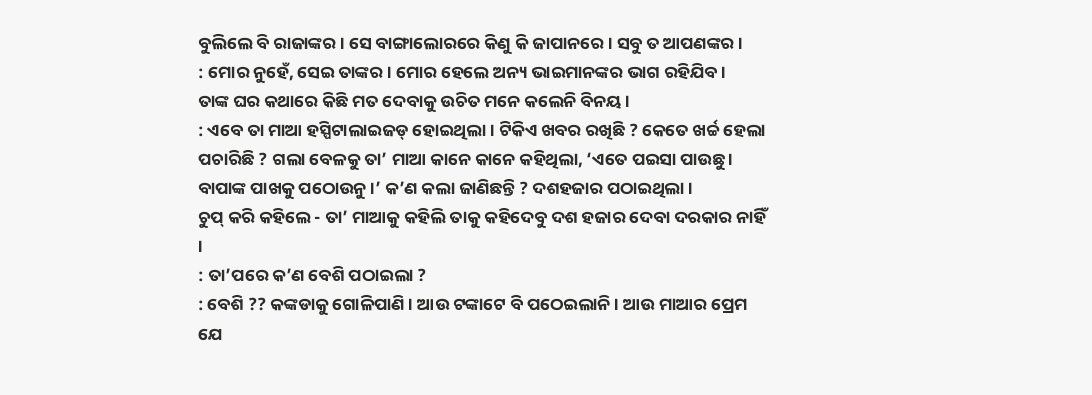ବୁଲିଲେ ବି ରାଜାଙ୍କର । ସେ ବାଙ୍ଗାଲୋରରେ କିଣୁ କି ଜାପାନରେ । ସବୁ ତ ଆପଣଙ୍କର ।
: ମୋର ନୁହେଁ, ସେଇ ତାଙ୍କର । ମୋର ହେଲେ ଅନ୍ୟ ଭାଇମାନଙ୍କର ଭାଗ ରହିଯିବ ।
ତାଙ୍କ ଘର କଥାରେ କିଛି ମତ ଦେବାକୁ ଉଚିତ ମନେ କଲେନି ବିନୟ ।
: ଏବେ ତା ମାଆ ହସ୍ପିଟାଲାଇଜଡ୍ ହୋଇଥିଲା । ଟିକିଏ ଖବର ରଖିଛି ? କେତେ ଖର୍ଚ୍ଚ ହେଲା ପଚାରିଛି ? ଗଲା ବେଳକୁ ତା’ ମାଆ କାନେ କାନେ କହିଥିଲା, ‘ଏତେ ପଇସା ପାଉଛୁ । ବାପାଙ୍କ ପାଖକୁ ପଠୋଉନୁ ।’ କ’ଣ କଲା ଜାଣିଛନ୍ତି ? ଦଶହଜାର ପଠାଇଥିଲା ।
ଚୁପ୍ କରି କହିଲେ - ତା’ ମାଆକୁ କହିଲି ତାକୁ କହିଦେବୁ ଦଶ ହଜାର ଦେବା ଦରକାର ନାହିଁ ।
: ତା’ପରେ କ’ଣ ବେଶି ପଠାଇଲା ?
: ବେଶି ?? କଙ୍କଡାକୁ ଗୋଳିପାଣି । ଆଉ ଟଙ୍କାଟେ ବି ପଠେଇଲାନି । ଆଉ ମାଆର ପ୍ରେମ ଯେ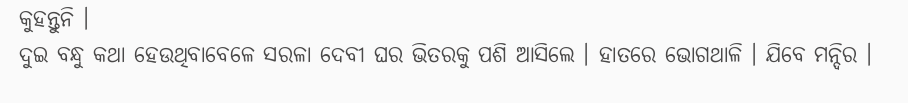କୁହନ୍ତୁନି ।
ଦୁଇ ବନ୍ଧୁ କଥା ହେଉଥିବାବେଳେ ସରଳା ଦେବୀ ଘର ଭିତରକୁ ପଶି ଆସିଲେ । ହାତରେ ଭୋଗଥାଳି । ଯିବେ ମନ୍ଦିର ।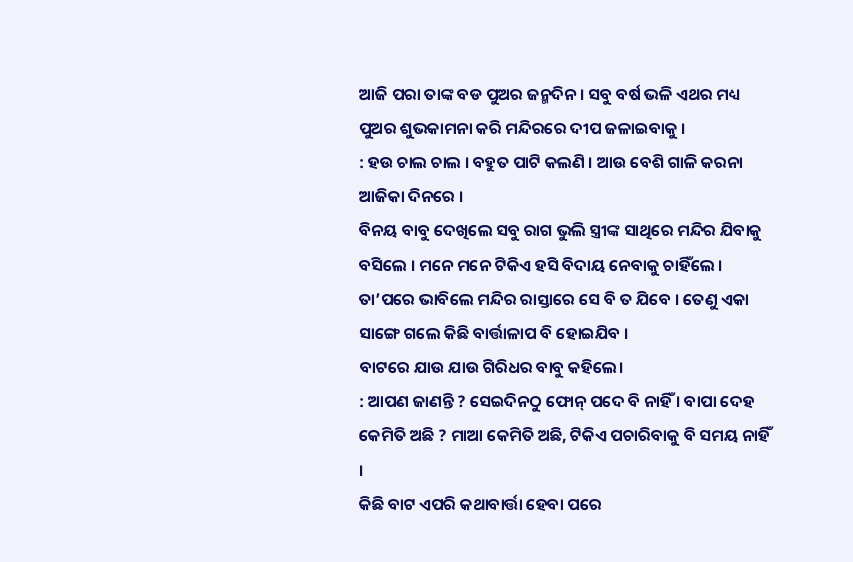ଆଜି ପରା ତାଙ୍କ ବଡ ପୁଅର ଜନ୍ମଦିନ । ସବୁ ବର୍ଷ ଭଳି ଏଥର ମଧ୍ୟ ପୁଅର ଶୁଭକାମନା କରି ମନ୍ଦିରରେ ଦୀପ ଜଳାଇବାକୁ ।
: ହଉ ଚାଲ ଚାଲ । ବହୁତ ପାଟି କଲଣି । ଆଉ ବେଶି ଗାଳି କରନା ଆଜିକା ଦିନରେ ।
ବିନୟ ବାବୁ ଦେଖିଲେ ସବୁ ରାଗ ଭୁଲି ସ୍ତ୍ରୀଙ୍କ ସାଥିରେ ମନ୍ଦିର ଯିବାକୁ ବସିଲେ । ମନେ ମନେ ଟିକିଏ ହସି ବିଦାୟ ନେବାକୁ ଚାହିଁଲେ । ତା’ପରେ ଭାବିଲେ ମନ୍ଦିର ରାସ୍ତାରେ ସେ ବି ତ ଯିବେ । ତେଣୁ ଏକା ସାଙ୍ଗେ ଗଲେ କିଛି ବାର୍ତ୍ତାଳାପ ବି ହୋଇଯିବ ।
ବାଟରେ ଯାଉ ଯାଉ ଗିରିଧର ବାବୁ କହିଲେ।
: ଆପଣ ଜାଣନ୍ତି ? ସେଇଦିନଠୁ ଫୋନ୍ ପଦେ ବି ନାହିଁ । ବାପା ଦେହ କେମିତି ଅଛି ? ମାଆ କେମିତି ଅଛି, ଟିକିଏ ପଚାରିବାକୁ ବି ସମୟ ନାହିଁ ।
କିଛି ବାଟ ଏପରି କଥାବାର୍ତ୍ତା ହେବା ପରେ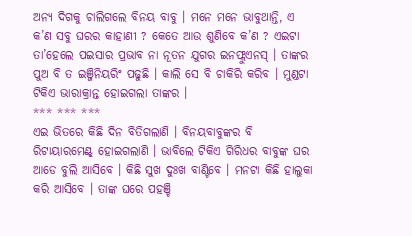ଅନ୍ୟ ଦିଗକୁ ଚାଲିଗଲେ ବିନୟ ବାବୁ । ମନେ ମନେ ଭାବୁଥାନ୍ତି, ଏ କ’ଣ ସବୁ ଘରର କାହାଣୀ ? କେତେ ଆଉ ଶୁଣିବେ କ’ଣ ? ଏଇଟା ତା’ହେଲେ ପଇସାର ପ୍ରଭାବ ନା ନୂତନ ଯୁଗର ଇନଫ୍ଲୁଏନସ୍ । ତାଙ୍କର ପୁଅ ବି ତ ଇଞ୍ଜିନିୟରିଂ ପଢୁଛି । କାଲି ସେ ବି ଚାକିରି କରିବ । ମୁଣ୍ଡଟା ଟିକିଏ ଭାରାକ୍ରାନ୍ତ ହୋଇଗଲା ତାଙ୍କର ।
*** *** ***
ଏଇ ଭିତରେ କିଛି ଦିନ ବିତିଗଲାଣି । ବିନୟବାବୁଙ୍କର ବି ରିଟାୟାରମେଣ୍ଟ୍ ହୋଇଗଲାଣି । ଭାବିଲେ ଟିକିଏ ଗିରିଧର ବାବୁଙ୍କ ଘର ଆଡେ ବୁଲି ଆସିବେ । କିଛି ସୁଖ ଦୁଃଖ ବାଣ୍ଟିବେ । ମନଟା କିଛି ହାଲୁକା କରି ଆସିବେ । ତାଙ୍କ ଘରେ ପହଞ୍ଚି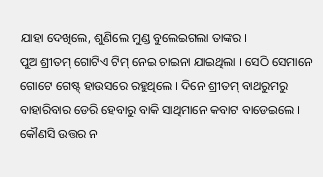ଯାହା ଦେଖିଲେ, ଶୁଣିଲେ ମୁଣ୍ଡ ବୁଲେଇଗଲା ତାଙ୍କର ।
ପୁଅ ଶ୍ରୀତମ୍ ଗୋଟିଏ ଟିମ୍ ନେଇ ଚାଇନା ଯାଇଥିଲା । ସେଠି ସେମାନେ ଗୋଟେ ଗେଷ୍ଟ୍ ହାଉସରେ ରହୁଥିଲେ । ଦିନେ ଶ୍ରୀତମ୍ ବାଥରୁମରୁ ବାହାରିବାର ଡେରି ହେବାରୁ ବାକି ସାଥିମାନେ କବାଟ ବାଡେଇଲେ । କୌଣସି ଉତ୍ତର ନ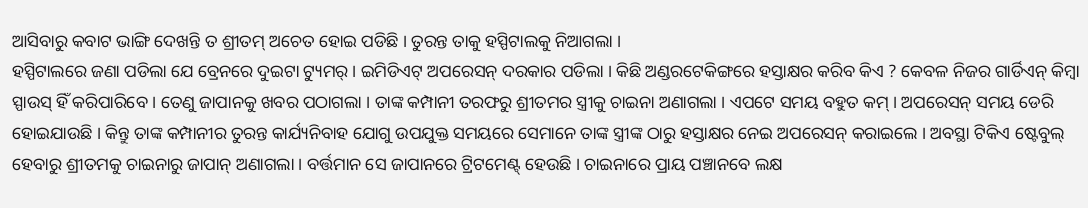ଆସିବାରୁ କବାଟ ଭାଙ୍ଗି ଦେଖନ୍ତି ତ ଶ୍ରୀତମ୍ ଅଚେତ ହୋଇ ପଡିଛି । ତୁରନ୍ତ ତାକୁ ହସ୍ପିଟାଲକୁ ନିଆଗଲା ।
ହସ୍ପିଟାଲରେ ଜଣା ପଡିଲା ଯେ ବ୍ରେନରେ ଦୁଇଟା ଟ୍ୟୁମର୍ । ଇମିଡିଏଟ୍ ଅପରେସନ୍ ଦରକାର ପଡିଲା । କିଛି ଅଣ୍ଡରଟେକିଙ୍ଗରେ ହସ୍ତାକ୍ଷର କରିବ କିଏ ? କେବଳ ନିଜର ଗାର୍ଡିଏନ୍ କିମ୍ବା ସ୍ପାଉସ୍ ହିଁ କରିପାରିବେ । ତେଣୁ ଜାପାନକୁ ଖବର ପଠାଗଲା । ତାଙ୍କ କମ୍ପାନୀ ତରଫରୁ ଶ୍ରୀତମର ସ୍ତ୍ରୀକୁ ଚାଇନା ଅଣାଗଲା । ଏପଟେ ସମୟ ବହୁତ କମ୍ । ଅପରେସନ୍ ସମୟ ଡେରି ହୋଇଯାଉଛି । କିନ୍ତୁ ତାଙ୍କ କମ୍ପାନୀର ତୁରନ୍ତ କାର୍ଯ୍ୟନିବାହ ଯୋଗୁ ଉପଯୁକ୍ତ ସମୟରେ ସେମାନେ ତାଙ୍କ ସ୍ତ୍ରୀଙ୍କ ଠାରୁ ହସ୍ତାକ୍ଷର ନେଇ ଅପରେସନ୍ କରାଇଲେ । ଅବସ୍ଥା ଟିକିଏ ଷ୍ଟେବୁଲ୍ ହେବାରୁ ଶ୍ରୀତମକୁ ଚାଇନାରୁ ଜାପାନ୍ ଅଣାଗଲା । ବର୍ତ୍ତମାନ ସେ ଜାପାନରେ ଟ୍ରିଟମେଣ୍ଟ୍ ହେଉଛି । ଚାଇନାରେ ପ୍ରାୟ ପଞ୍ଚାନବେ ଲକ୍ଷ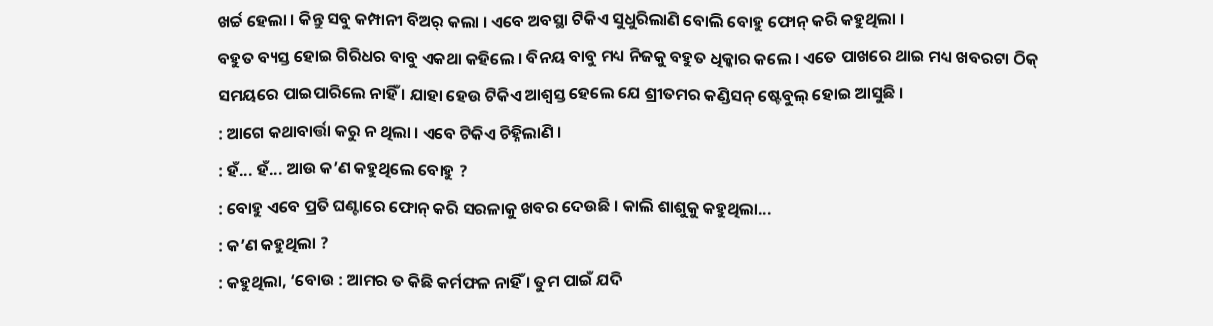ଖର୍ଚ୍ଚ ହେଲା । କିନ୍ତୁ ସବୁ କମ୍ପାନୀ ବିଅର୍ କଲା । ଏବେ ଅବସ୍ଥା ଟିକିଏ ସୁଧୁରିଲାଣି ବୋଲି ବୋହୁ ଫୋନ୍ କରି କହୁଥିଲା ।
ବହୁତ ବ୍ୟସ୍ତ ହୋଇ ଗିରିଧର ବାବୁ ଏକଥା କହିଲେ । ବିନୟ ବାବୁ ମଧ୍ୟ ନିଜକୁ ବହୁତ ଧିକ୍କାର କଲେ । ଏତେ ପାଖରେ ଥାଇ ମଧ୍ୟ ଖବରଟା ଠିକ୍ ସମୟରେ ପାଇପାରିଲେ ନାହିଁ । ଯାହା ହେଉ ଟିକିଏ ଆଶ୍ୱସ୍ତ ହେଲେ ଯେ ଶ୍ରୀତମର କଣ୍ଡିସନ୍ ଷ୍ଟେବୁଲ୍ ହୋଇ ଆସୁଛି ।
: ଆଗେ କଥାବାର୍ତ୍ତା କରୁ ନ ଥିଲା । ଏବେ ଟିକିଏ ଚିହ୍ନିଲାଣି ।
: ହଁ... ହଁ... ଆଉ କ’ଣ କହୁଥିଲେ ବୋହୁ ?
: ବୋହୁ ଏବେ ପ୍ରତି ଘଣ୍ଟାରେ ଫୋନ୍ କରି ସରଳାକୁ ଖବର ଦେଉଛି । କାଲି ଶାଶୁକୁ କହୁଥିଲା...
: କ’ଣ କହୁଥିଲା ?
: କହୁଥିଲା, ‘ବୋଉ : ଆମର ତ କିଛି କର୍ମଫଳ ନାହିଁ । ତୁମ ପାଇଁ ଯଦି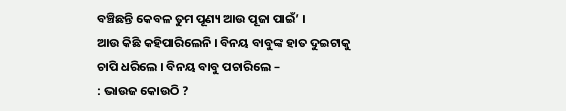ବଞ୍ଚିଛନ୍ତି କେବଳ ତୁମ ପୂଣ୍ୟ ଆଉ ପୂଜା ପାଇଁ’ ।
ଆଉ କିଛି କହିପାରିଲେନି । ବିନୟ ବାବୁଙ୍କ ହାତ ଦୁଇଟାକୁ ଚାପି ଧରିଲେ । ବିନୟ ବାବୁ ପଚାରିଲେ –
: ଭାଉଜ କୋଉଠି ?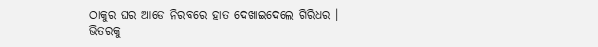ଠାକୁର ଘର ଆଡେ ନିରବରେ ହାତ ଦେଖାଇଦେଲେ ଗିରିଧର ।
ଭିତରକୁ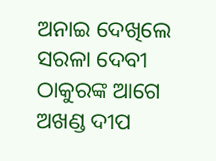ଅନାଇ ଦେଖିଲେ ସରଳା ଦେବୀ ଠାକୁରଙ୍କ ଆଗେ ଅଖଣ୍ଡ ଦୀପ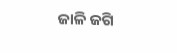ଜାଳି ଜଗି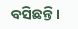ବସିଛନ୍ତି ।